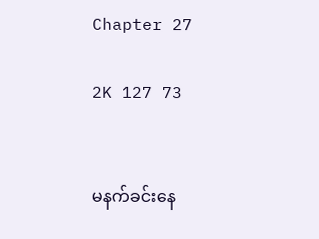Chapter 27

2K 127 73


မနက်ခင်းနေ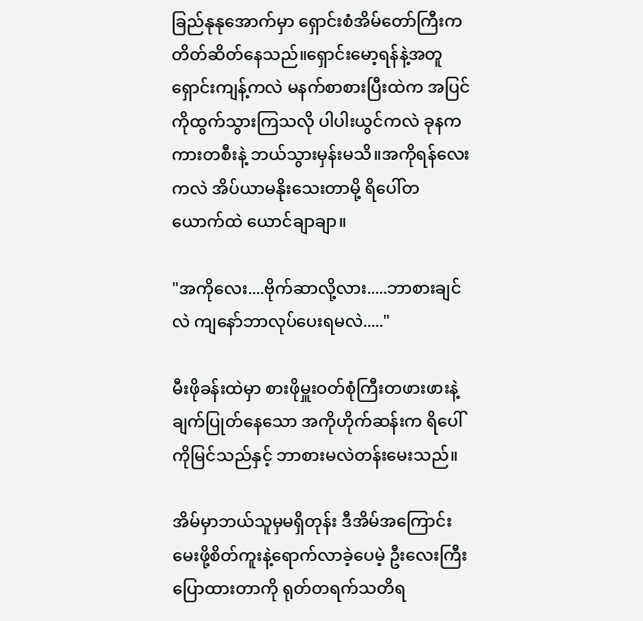ခြည်နုနုအောက်မှာ ရှောင်းစံအိမ်တော်ကြီးက တိတ်ဆိတ်နေသည်။ရှောင်းမော့ရန်နဲ့အတူ ရှောင်းကျန့်ကလဲ မနက်စာစားပြီးထဲက အပြင်ကိုထွက်သွားကြသလို ပါပါးယွင်ကလဲ ခုနက ကားတစီးနဲ့ ဘယ်သွားမှန်းမသိ။အကိုရန်လေးကလဲ အိပ်ယာမနိုးသေးတာမို့ ရိပေါ်တယောက်ထဲ ယောင်ချာချာ။

"အကိုလေး....ဗိုက်ဆာလို့လား.....ဘာစားချင်လဲ ကျနော်ဘာလုပ်ပေးရမလဲ....."

မီးဖိုခန်းထဲမှာ စားဖိုမှူးဝတ်စုံကြီးတဖားဖားနဲ့ ချက်ပြုတ်နေသော အကိုဟိုက်ဆန်းက ရိပေါ်ကိုမြင်သည်နှင့် ဘာစားမလဲတန်းမေးသည်။

အိမ်မှာဘယ်သူမှမရှိတုန်း ဒီအိမ်အကြောင်းမေးဖို့စိတ်ကူးနဲ့ရောက်လာခဲ့ပေမဲ့ ဦးလေးကြီးပြောထားတာကို ရုတ်တရက်သတိရ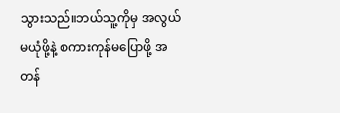သွားသည်။ဘယ်သူ့ကိုမှ အလွယ်မယုံဖို့နဲ့ စကားကုန်မပြောဖို့ အတန်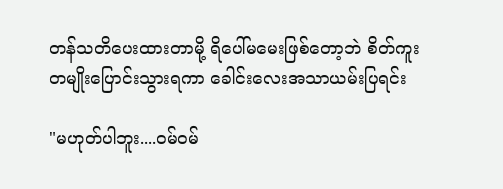တန်သတိပေးထားတာမို့ ရိပေါ်မမေးဖြစ်တော့ဘဲ စိတ်ကူးတမျိုးပြောင်းသွားရကာ ခေါင်းလေးအသာယမ်းပြရင်း

"မဟုတ်ပါဘူး....ဝမ်ဝမ်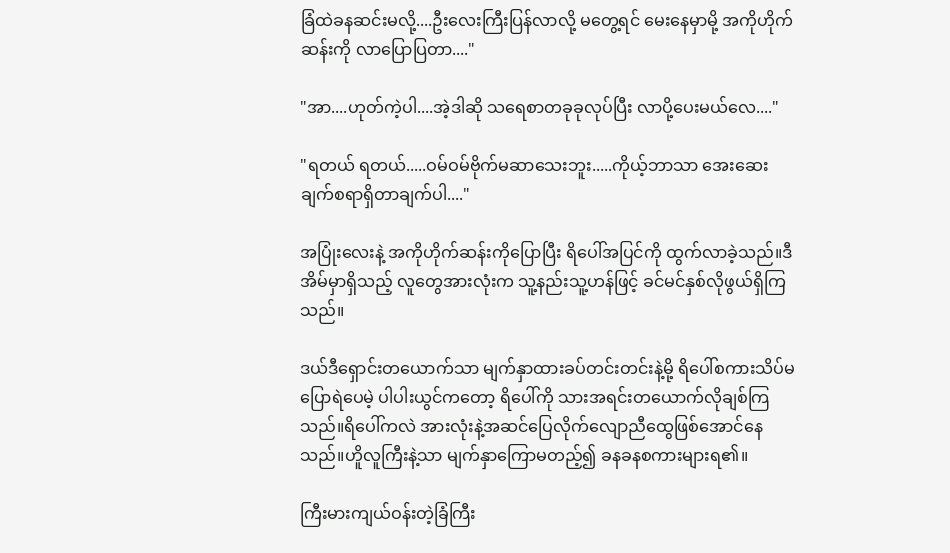ခြံထဲခနဆင်းမလို့....ဦးလေးကြီးပြန်လာလို့ မ‌တွေ့ရင် မေးနေမှာမို့ အကိုဟိုက်ဆန်းကို လာပြောပြတာ...."

"အာ....ဟုတ်ကဲ့ပါ....အဲ့ဒါဆို သရေစာတခုခုလုပ်ပြီး လာပို့ပေးမယ်လေ...."

"ရတယ် ရတယ်.....ဝမ်ဝမ်ဗိုက်မဆာသေးဘူး.....ကိုယ့်ဘာသာ အေးဆေးချက်စရာရှိတာချက်ပါ...."

အပြုံးလေးနဲ့ အကိုဟိုက်ဆန်းကိုပြောပြီး ရိပေါ်အပြင်ကို ထွက်လာခဲ့သည်။ဒီအိမ်မှာရှိသည့် လူတွေအားလုံးက သူ့နည်းသူ့ဟန်ဖြင့် ခင်မင်နှစ်လိုဖွယ်ရှိကြသည်။

ဒယ်ဒီရှောင်းတယောက်သာ မျက်နှာထားခပ်တင်းတင်းနဲ့မို့ ရိပေါ်စကားသိပ်မပြောရဲပေမဲ့ ပါပါးယွင်ကတော့ ရိပေါ်ကို သားအရင်းတယောက်လိုချစ်ကြသည်။ရိပေါ်ကလဲ အားလုံးနဲ့အဆင်ပြေလိုက်လျောညီထွေဖြစ်အောင်နေသည်။ဟိူလူကြီးနဲ့သာ မျက်နှာကြောမတည့်၍ ခနခနစကားများရ၏။

ကြီးမားကျယ်ဝန်းတဲ့ခြံကြီး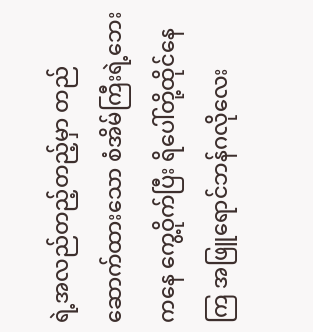ရဲ့အလည်တည့်တည့်မှာ တည်ဆောက်ထားသော စံအိမ်ကြီးရဲ့ဘေးကနေ ကွေ့ဝိုက်ပြီး ရိပေါ်တို့ထိုင်နေကြ အဖြူရောင်ဘန်ဂလိုလေး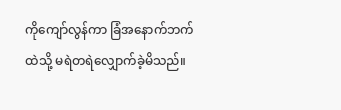ကိုကျော်လွန်ကာ ခြံအနောက်ဘက်ထဲသို့ မရဲတရဲလျှောက်ခဲ့မိသည်။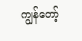ကျွန်တော့်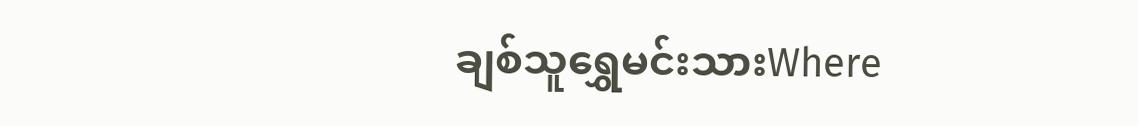ချစ်သူရွှေမင်းသားWhere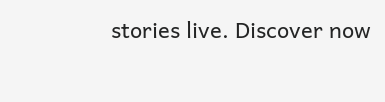stories live. Discover now